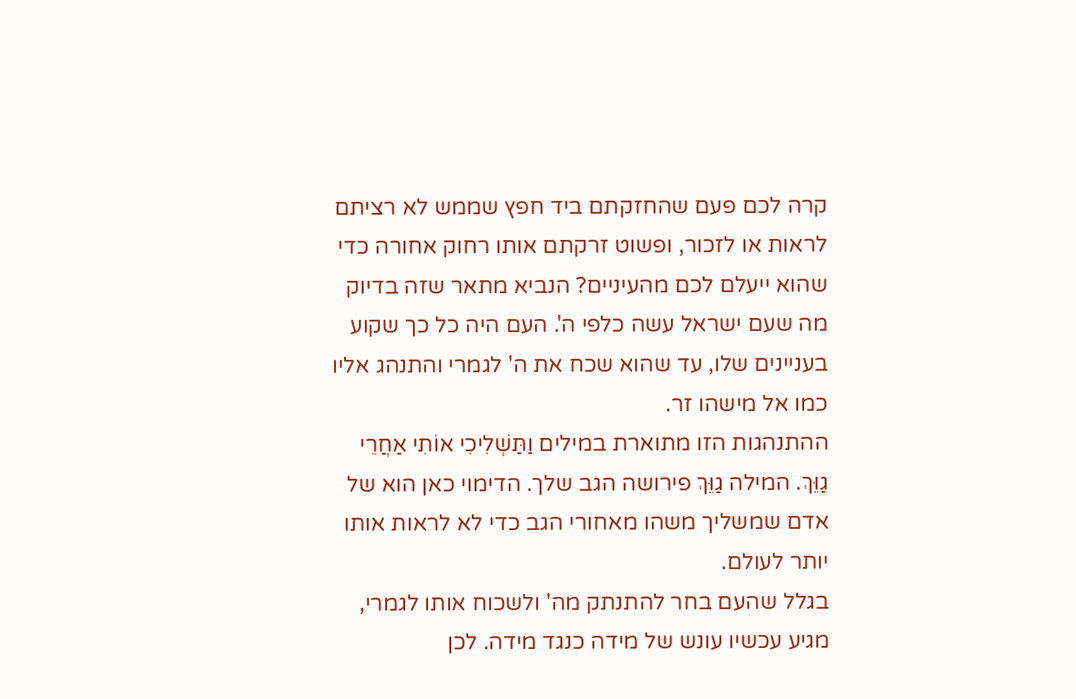קרה לכם פעם שהחזקתם ביד חפץ שממש לא רציתם לראות או לזכור, ופשוט זרקתם אותו רחוק אחורה כדי שהוא ייעלם לכם מהעיניים? הנביא מתאר שזה בדיוק מה שעם ישראל עשה כלפי ה'. העם היה כל כך שקוע בעניינים שלו, עד שהוא שכח את ה' לגמרי והתנהג אליו כמו אל מישהו זר.
ההתנהגות הזו מתוארת במילים וַתַּשְׁלִיכִי אוֹתִי אַחֲרֵי גַוֵּךְ. המילה גַוֵּךְ פירושה הגב שלך. הדימוי כאן הוא של אדם שמשליך משהו מאחורי הגב כדי לא לראות אותו יותר לעולם.
בגלל שהעם בחר להתנתק מה' ולשכוח אותו לגמרי, מגיע עכשיו עונש של מידה כנגד מידה. לכן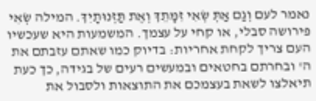נאמר לעם וְגַם אַתְּ שְׂאִי זִמָּתֵךְ וְאֶת תַּזְנוּתָיִךְ. המילה שְׂאִי פירושה סבלי, או קחי על עצמך. המשמעות היא שעכשיו העם צריך לקחת אחריות: בדיוק כמו שאתם עזבתם את ה' ובחרתם בחטאים ובמעשים רעים של בגידה, כך כעת תיאלצו לשאת בעצמכם את התוצאות ולסבול את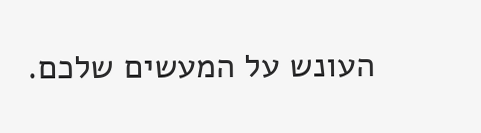העונש על המעשים שלכם.